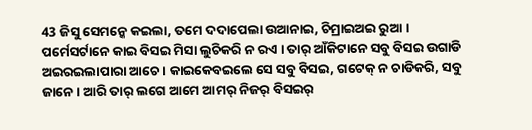43 ଜିସୁ ସେମନ୍କେ କଇଲା, ତମେ ଦଦାପେଲା ଉଆନାଇ, ଚିମ୍ରାଇଅଇ ରୁଆ ।
ପର୍ମେସର୍ଟାନେ କାଇ ବିସଇ ମିସା ଲୁଚିକରି ନ ରଏ । ତାର୍ ଆଁକିଟାନେ ସବୁ ବିସଇ ଉଗାଡି ଅଇରଇଲାପାରା ଆଚେ । କାଇକେବଇଲେ ସେ ସବୁ ବିସଇ, ଗଟେକ୍ ନ ଚାଡିକରି, ସବୁ ଜାନେ । ଆରି ତାର୍ ଲଗେ ଆମେ ଆମର୍ ନିଜର୍ ବିସଇର୍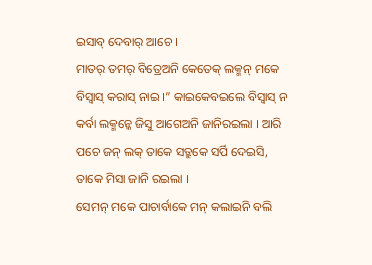ଇସାବ୍ ଦେବାର୍ ଆଚେ ।
ମାତର୍ ତମର୍ ବିତ୍ରେଅନି କେତେକ୍ ଲକ୍ମନ୍ ମକେ ବିସ୍ବାସ୍ କରାସ୍ ନାଇ ।” କାଇକେବଇଲେ ବିସ୍ବାସ୍ ନ କର୍ବା ଲକ୍ମନ୍କେ ଜିସୁ ଆଗେଅନି ଜାନିରଇଲା । ଆରି ପଚେ ଜନ୍ ଲକ୍ ତାକେ ସତ୍ରୁକେ ସର୍ପି ଦେଇସି, ତାକେ ମିସା ଜାନି ରଇଲା ।
ସେମନ୍ ମକେ ପାଚାର୍ବାକେ ମନ୍ କଲାଇନି ବଲି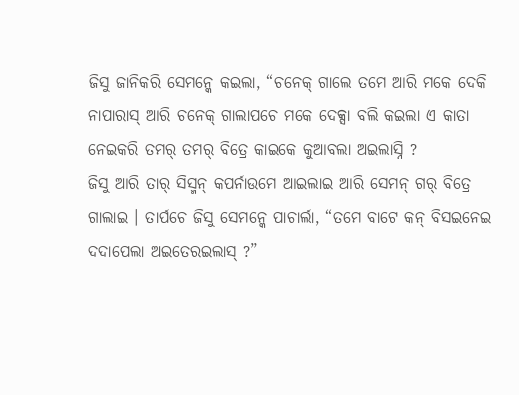ଜିସୁ ଜାନିକରି ସେମନ୍କେ କଇଲା, “ଚନେକ୍ ଗାଲେ ତମେ ଆରି ମକେ ଦେକି ନାପାରାସ୍ ଆରି ଚନେକ୍ ଗାଲାପଚେ ମକେ ଦେକ୍ସା ବଲି କଇଲା ଏ କାତା ନେଇକରି ତମର୍ ତମର୍ ବିତ୍ରେ କାଇକେ କୁଆବଲା ଅଇଲାସ୍ନି ?
ଜିସୁ ଆରି ତାର୍ ସିସ୍ମନ୍ କପର୍ନାଉମେ ଆଇଲାଇ ଆରି ସେମନ୍ ଗର୍ ବିତ୍ରେ ଗାଲାଇ । ତାର୍ପଚେ ଜିସୁ ସେମନ୍କେ ପାଚାର୍ଲା, “ତମେ ବାଟେ କନ୍ ବିସଇନେଇ ଦଦାପେଲା ଅଇତେରଇଲାସ୍ ?”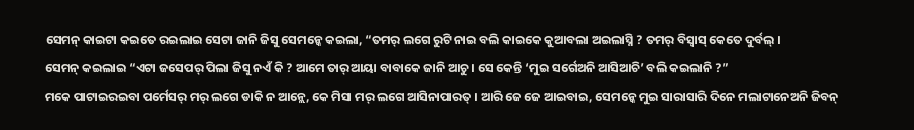ସେମନ୍ କାଇଟା କଇତେ ରଇଲାଇ ସେଟା ଜାନି ଜିସୁ ସେମନ୍କେ କଇଲା, “ତମର୍ ଲଗେ ରୁଟି ନାଇ ବଲି କାଇକେ କୁଆବଲା ଅଇଲାସ୍ନି ? ତମର୍ ବିସ୍ବାସ୍ କେତେ ଦୁର୍ବଲ୍ ।
ସେମନ୍ କଇଲାଇ “ଏଟା ଜସେପର୍ ପିଲା ଜିସୁ ନଏଁ କି ? ଆମେ ତାର୍ ଆୟା ବାବାକେ ଜାନି ଆଚୁ । ସେ କେନ୍ତି ‘ମୁଇ ସର୍ଗେଅନି ଆସିଆଚି’ ବଲି କଇଲାନି ?”
ମକେ ପାଟାଇରଇବା ପର୍ମେସର୍ ମର୍ ଲଗେ ଡାକି ନ ଆନ୍ଲେ, କେ ମିସା ମର୍ ଲଗେ ଆସିନାପାରତ୍ । ଆରି ଜେ ଜେ ଆଇବାଇ, ସେମନ୍କେ ମୁଇ ସାରାସାରି ଦିନେ ମଲାଟାନେଅନି ଜିବନ୍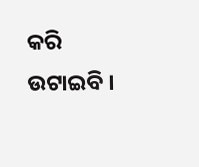କରି ଉଟାଇବି ।